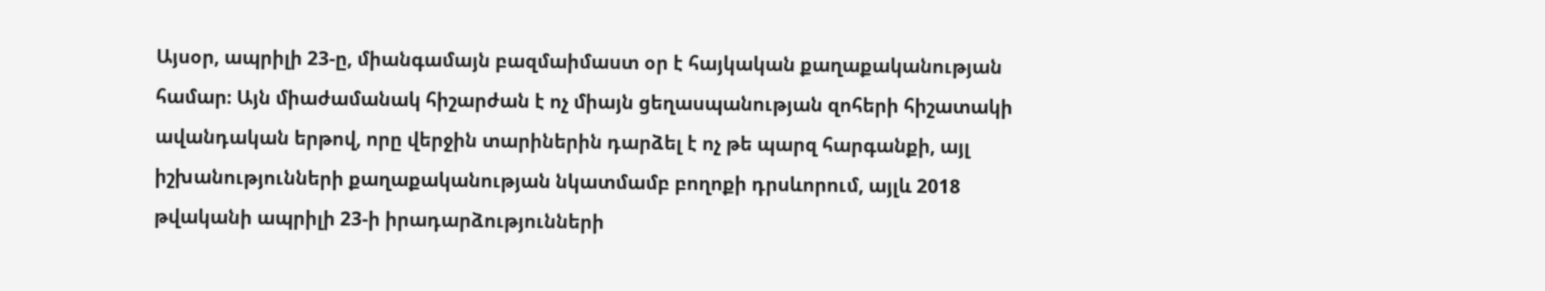Այսօր, ապրիլի 23-ը, միանգամայն բազմաիմաստ օր է հայկական քաղաքականության համար։ Այն միաժամանակ հիշարժան է ոչ միայն ցեղասպանության զոհերի հիշատակի ավանդական երթով, որը վերջին տարիներին դարձել է ոչ թե պարզ հարգանքի, այլ իշխանությունների քաղաքականության նկատմամբ բողոքի դրսևորում, այլև 2018 թվականի ապրիլի 23-ի իրադարձությունների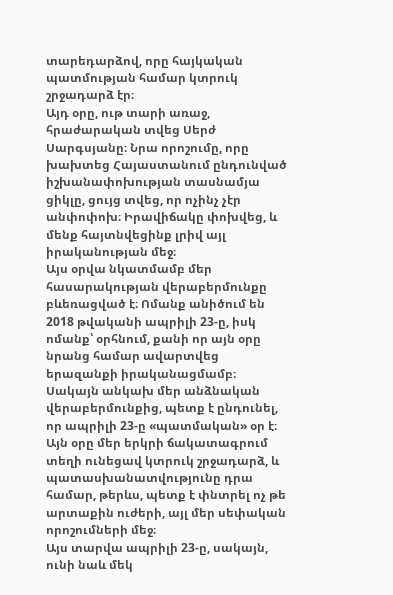տարեդարձով, որը հայկական պատմության համար կտրուկ շրջադարձ էր։
Այդ օրը, ութ տարի առաջ, հրաժարական տվեց Սերժ Սարգսյանը։ Նրա որոշումը, որը խախտեց Հայաստանում ընդունված իշխանափոխության տասնամյա ցիկլը, ցույց տվեց, որ ոչինչ չէր անփոփոխ։ Իրավիճակը փոխվեց, և մենք հայտնվեցինք լրիվ այլ իրականության մեջ։
Այս օրվա նկատմամբ մեր հասարակության վերաբերմունքը բևեռացված է։ Ոմանք անիծում են 2018 թվականի ապրիլի 23-ը, իսկ ոմանք՝ օրհնում, քանի որ այն օրը նրանց համար ավարտվեց երազանքի իրականացմամբ։ Սակայն անկախ մեր անձնական վերաբերմունքից, պետք է ընդունել, որ ապրիլի 23-ը «պատմական» օր է։ Այն օրը մեր երկրի ճակատագրում տեղի ունեցավ կտրուկ շրջադարձ, և պատասխանատվությունը դրա համար, թերևս, պետք է փնտրել ոչ թե արտաքին ուժերի, այլ մեր սեփական որոշումների մեջ։
Այս տարվա ապրիլի 23-ը, սակայն, ունի նաև մեկ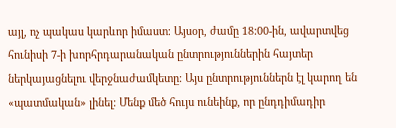այլ, ոչ պակաս կարևոր իմաստ։ Այսօր, ժամը 18:00-ին, ավարտվեց հունիսի 7-ի խորհրդարանական ընտրություններին հայտեր ներկայացնելու վերջնաժամկետը։ Այս ընտրություններն էլ կարող են «պատմական» լինել։ Մենք մեծ հույս ունեինք, որ ընդդիմադիր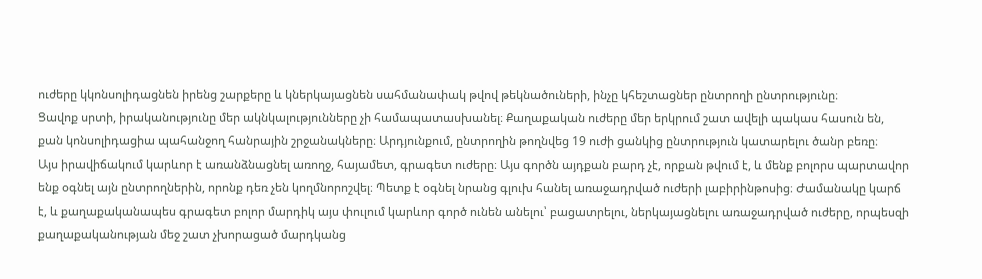ուժերը կկոնսոլիդացնեն իրենց շարքերը և կներկայացնեն սահմանափակ թվով թեկնածուների, ինչը կհեշտացներ ընտրողի ընտրությունը։
Ցավոք սրտի, իրականությունը մեր ակնկալությունները չի համապատասխանել։ Քաղաքական ուժերը մեր երկրում շատ ավելի պակաս հասուն են, քան կոնսոլիդացիա պահանջող հանրային շրջանակները։ Արդյունքում, ընտրողին թողնվեց 19 ուժի ցանկից ընտրություն կատարելու ծանր բեռը։
Այս իրավիճակում կարևոր է առանձնացնել առողջ, հայամետ, գրագետ ուժերը։ Այս գործն այդքան բարդ չէ, որքան թվում է, և մենք բոլորս պարտավոր ենք օգնել այն ընտրողներին, որոնք դեռ չեն կողմնորոշվել։ Պետք է օգնել նրանց գլուխ հանել առաջադրված ուժերի լաբիրինթոսից։ Ժամանակը կարճ է, և քաղաքականապես գրագետ բոլոր մարդիկ այս փուլում կարևոր գործ ունեն անելու՝ բացատրելու, ներկայացնելու առաջադրված ուժերը, որպեսզի քաղաքականության մեջ շատ չխորացած մարդկանց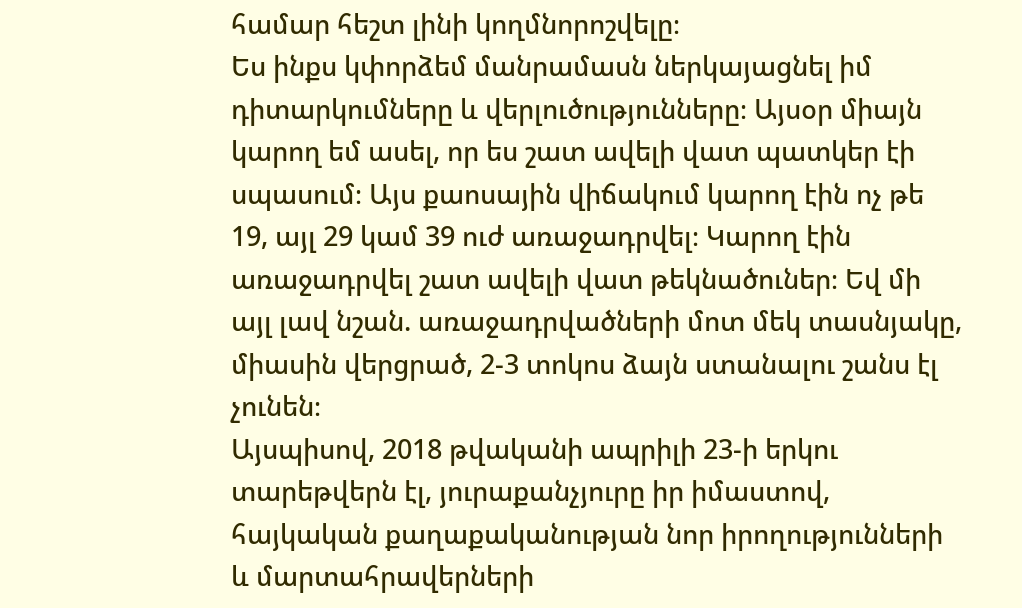համար հեշտ լինի կողմնորոշվելը։
Ես ինքս կփորձեմ մանրամասն ներկայացնել իմ դիտարկումները և վերլուծությունները։ Այսօր միայն կարող եմ ասել, որ ես շատ ավելի վատ պատկեր էի սպասում։ Այս քաոսային վիճակում կարող էին ոչ թե 19, այլ 29 կամ 39 ուժ առաջադրվել։ Կարող էին առաջադրվել շատ ավելի վատ թեկնածուներ։ Եվ մի այլ լավ նշան. առաջադրվածների մոտ մեկ տասնյակը, միասին վերցրած, 2-3 տոկոս ձայն ստանալու շանս էլ չունեն։
Այսպիսով, 2018 թվականի ապրիլի 23-ի երկու տարեթվերն էլ, յուրաքանչյուրը իր իմաստով, հայկական քաղաքականության նոր իրողությունների և մարտահրավերների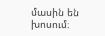մասին են խոսում։